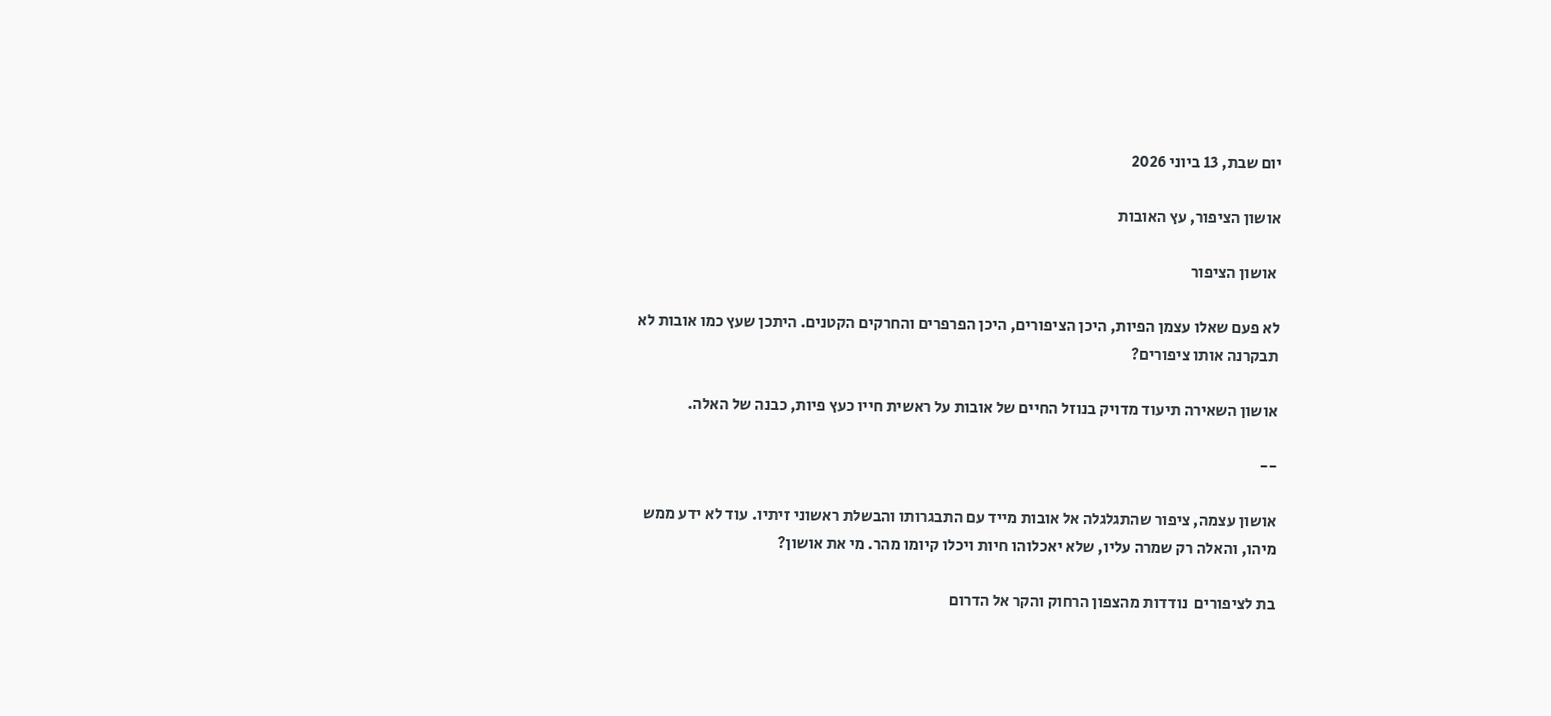יום שבת, 13 ביוני 2026

אושון הציפור, עץ האובות

 אושון הציפור

לא פעם שאלו עצמן הפיות, היכן הציפורים, היכן הפרפרים והחרקים הקטנים. היתכן שעץ כמו אובות לא תבקרנה אותו ציפורים?

אושון השאירה תיעוד מדויק בנוזל החיים של אובות על ראשית חייו כעץ פיות, כבנה של האלה.

--

אושון עצמה, ציפור שהתגלגלה אל אובות מייד עם התבגרותו והבשלת ראשוני זיתיו. עוד לא ידע ממש מיהו, והאלה רק שמרה עליו, שלא יאכלוהו חיות ויכלו קיומו מהר. מי את אושון?

בת לציפורים  נודדות מהצפון הרחוק והקר אל הדרום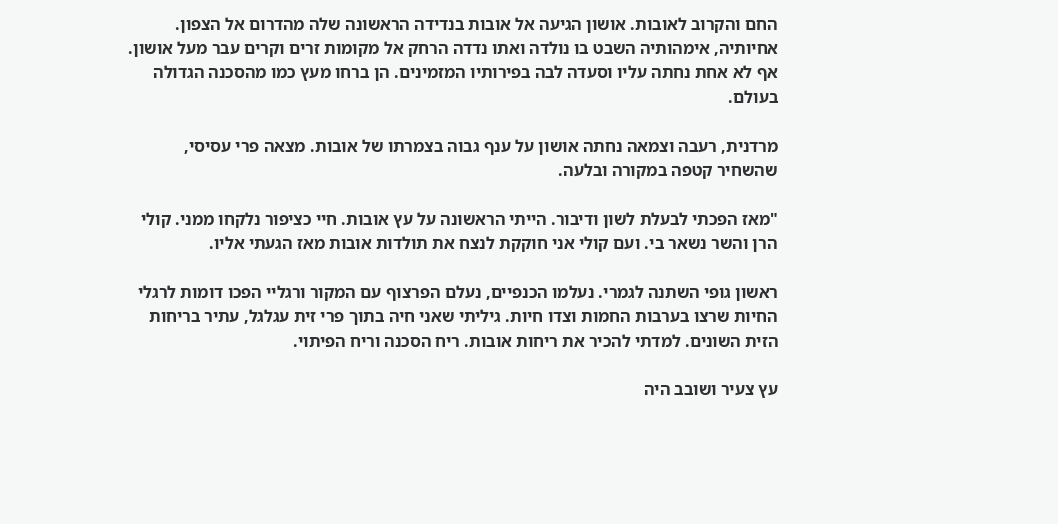החם והקרוב לאובות. אושון הגיעה אל אובות בנדידה הראשונה שלה מהדרום אל הצפון. אחיותיה, אימהותיה השבט בו נולדה ואתו נדדה הרחק אל מקומות זרים וקרים עבר מעל אושון. אף לא אחת נחתה עליו וסעדה לבה בפירותיו המזמינים. הן ברחו מעץ כמו מהסכנה הגדולה בעולם.

מרדנית, רעבה וצמאה נחתה אושון על ענף גבוה בצמרתו של אובות. מצאה פרי עסיסי, שהשחיר קטפה במקורה ובלעה.

"מאז הפכתי לבעלת לשון ודיבור. הייתי הראשונה על עץ אובות. חיי כציפור נלקחו ממני. קולי הרן והשר נשאר בי. ועם קולי אני חוקקת לנצח את תולדות אובות מאז הגעתי אליו.

ראשון גופי השתנה לגמרי. נעלמו הכנפיים, נעלם הפרצוף עם המקור ורגליי הפכו דומות לרגלי החיות שרצו בערבות החמות וצדו חיות. גיליתי שאני חיה בתוך פרי זית עגלגל, עתיר בריחות הזית השונים. למדתי להכיר את ריחות אובות. ריח הסכנה וריח הפיתוי.

עץ צעיר ושובב היה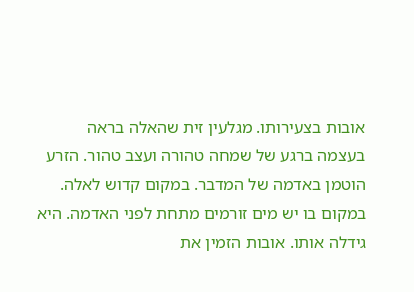אובות בצעירותו. מגלעין זית שהאלה בראה בעצמה ברגע של שמחה טהורה ועצב טהור. הזרע הוטמן באדמה של המדבר. במקום קדוש לאלה. במקום בו יש מים זורמים מתחת לפני האדמה. היא גידלה אותו. אובות הזמין את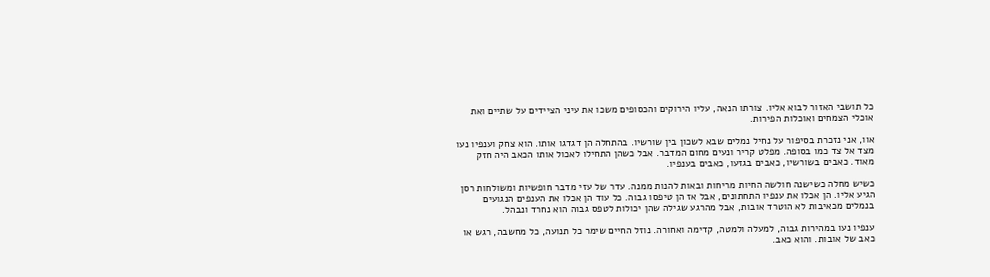כל תושבי האזור לבוא אליו. צורתו הנאה, עליו הירוקים והכסופים משכו את עיני הציידים על שתיים ואת אוכלי הצמחים ואוכלות הפירות.

אוו, אני נזכרת בסיפור על נחיל נמלים שבא לשכון בין שורשיו. בהתחלה הן דגדגו אותו. הוא צחק וענפיו נעו מצד אל צד כמו בסופה. מפלט קריר ונעים מחום המדבר. אבל כשהן התחילו לאכול אותו הכאב היה חזק מאוד. כאבים בשורשיו, כאבים בגזעו, כאבים בענפיו.

כשיש מחלה כשישנה חולשה החיות מריחות ובאות להנות ממנה. עדר של עזי מדבר חופשיות ומשולחות רסן הגיע אליו. הן אכלו את ענפיו התחתונים, אבל אז הן טיפסו גבוה. כל עוד הן אכלו את הענפים הנגועים בנמלים מכאיבות לא הוטרד אובות, אבל מהרגע שגילה שהן יכולות לטפס גבוה הוא נחרד ונבהל.

ענפיו נעו במהירות גבוה, למעלה ולמטה, קדימה ואחורה. נוזל החיים שימר כל תנועה, כל מחשבה, רגש או כאב של אובות. והוא כאב.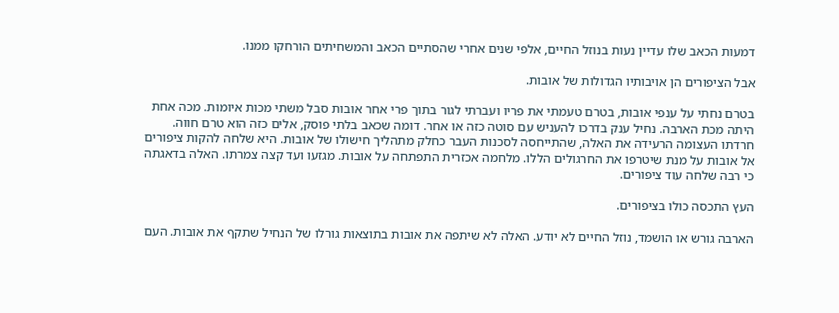דמעות הכאב שלו עדיין נעות בנוזל החיים, אלפי שנים אחרי שהסתיים הכאב והמשחיתים הורחקו ממנו.

אבל הציפורים הן אויבותיו הגדולות של אובות.

בטרם נחתי על ענפי אובות, בטרם טעמתי את פריו ועברתי לגור בתוך פרי אחר אובות סבל משתי מכות איומות. מכה אחת היתה מכת הארבה. נחיל ענק בדרכו להעניש עם סוטה כזה או אחר. דומה שכאב בלתי פוסק, אלים כזה הוא טרם חווה. חרדתו העצומה הרעידה את האלה, שהתייחסה לסכנות העבר כחלק מתהליך חישולו של אובות. היא שלחה להקות ציפורים אל אובות על מנת שיטרפו את החרגולים הללו. מלחמה אכזרית התפתחה על אובות. מגזעו ועד קצה צמרתו. האלה בדאגתה כי רבה שלחה עוד ציפורים.

העץ התכסה כולו בציפורים.

הארבה גורש או הושמד, נוזל החיים לא יודע. האלה לא שיתפה את אובות בתוצאות גורלו של הנחיל שתקף את אובות. העם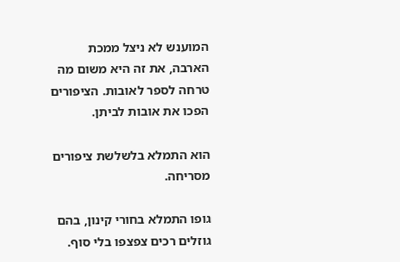המוענש לא ניצל ממכת הארבה, את זה היא משום מה טרחה לספר לאובות. הציפורים הפכו את אובות לביתן.

הוא התמלא בלשלשת ציפורים מסריחה.

גופו התמלא בחורי קינון, בהם גוזלים רכים צפצפו בלי סוף.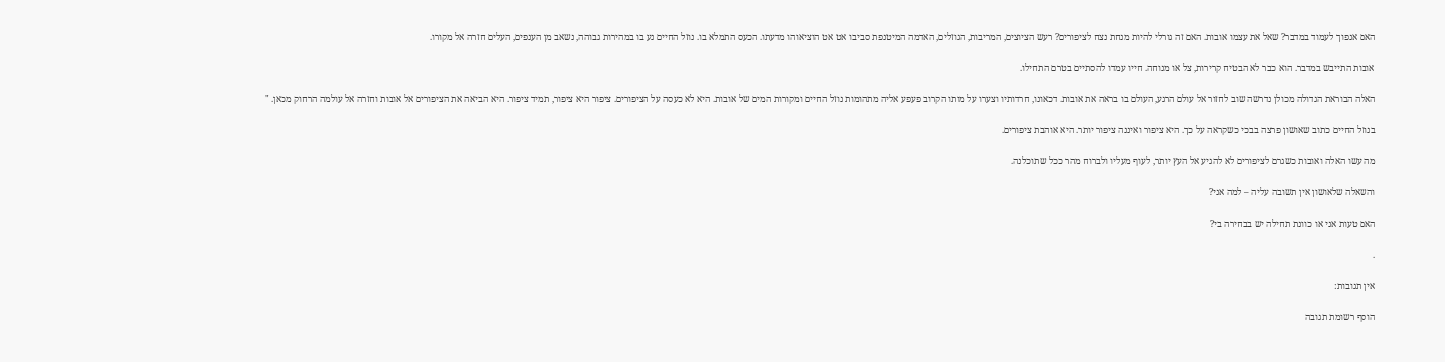האם אנפוך לעמוד במדבר? שאל את עצמו אובות. האם זה גורלי להיות מנחת נצח לציפורים? רעש הציוצים, המריבות, הגוזלים, האדמה המיטנפת סביבו אט אט הוציאוהו מדעתו. הכעס התמלא בו. נוזל החיים נע בו במהירות גבוהה, נשאב מן הענפים, העלים חזרה אל מקורו.

אובות התייבש במדבר. הוא כבר לא הבטיח קרירות, צל או מנוחה. חייו עמדו להסתיים בטרם התחילו.

האלה הבוראת הגדולה מכולן נדרשה שוב לחזור אל עולם הרגע, העולם בו בראה את אובות. דכאונו, חרדותיו וצערו על מותו הקרוב פעפע אליה מתהומות נוזל החיים ומקורות המים של אובות. היא לא כעסה על הציפורים. ציפור היא ציפור, תמיד ציפור. היא הביאה את הציפורים אל אובות וחזרה אל עולמה הרחוק מכאן. "

בנוזל החיים כתוב שאושון פרצה בבכי כשקראה על כך. היא ציפור ואיננה ציפור יותר. היא אוהבת ציפורים.

מה עשו האלה ואובות כשגרם לציפורים לא להגיע אל העץ יותר, לעוף מעליו ולברוח מהר ככל שתוכלנה.

והשאלה שלאושון אין תשובה עליה – למה אני?

האם טעות אני או כוונת תחילה יש בבחירה בי?

.

אין תגובות:

הוסף רשומת תגובה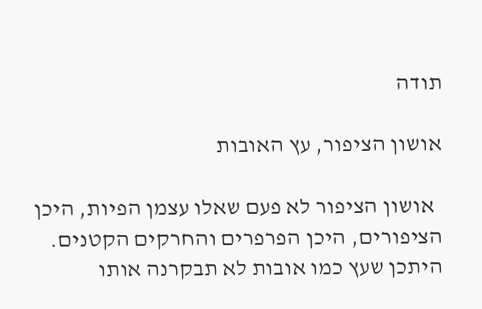תודה

אושון הציפור, עץ האובות

  אושון הציפור לא פעם שאלו עצמן הפיות, היכן הציפורים, היכן הפרפרים והחרקים הקטנים. היתכן שעץ כמו אובות לא תבקרנה אותו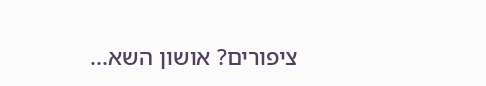ציפורים? אושון השא...